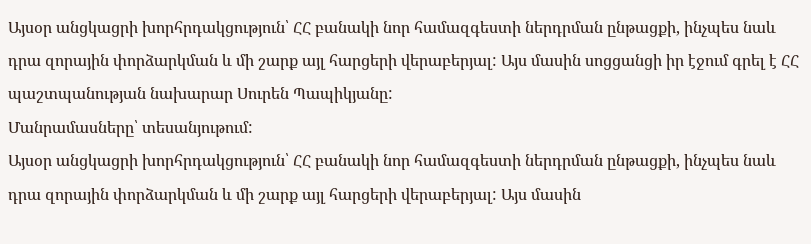Այսօր անցկացրի խորհրդակցություն՝ ՀՀ բանակի նոր համազգեստի ներդրման ընթացքի, ինչպես նաև դրա զորային փորձարկման և մի շարք այլ հարցերի վերաբերյալ: Այս մասին սոցցանցի իր էջում գրել է ՀՀ պաշտպանության նախարար Սուրեն Պապիկյանը:
Մանրամասները՝ տեսանյութում:
Այսօր անցկացրի խորհրդակցություն՝ ՀՀ բանակի նոր համազգեստի ներդրման ընթացքի, ինչպես նաև դրա զորային փորձարկման և մի շարք այլ հարցերի վերաբերյալ: Այս մասին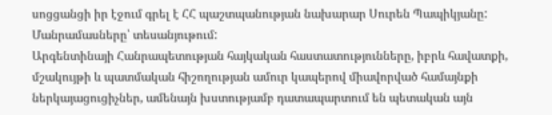սոցցանցի իր էջում գրել է ՀՀ պաշտպանության նախարար Սուրեն Պապիկյանը:
Մանրամասները՝ տեսանյութում:
Արգենտինայի Հանրապետության հայկական հաստատությունները, իբրև հավատքի, մշակույթի և պատմական հիշողության ամուր կապերով միավորված համայնքի ներկայացուցիչներ, ամենայն խստությամբ դատապարտում են պետական այն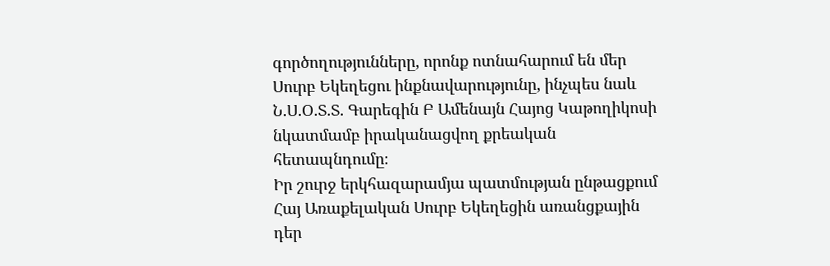գործողությունները, որոնք ոտնահարում են մեր Սուրբ Եկեղեցու ինքնավարությունը, ինչպես նաև Ն.Ս.Օ.Տ.Տ. Գարեգին Բ Ամենայն Հայոց Կաթողիկոսի նկատմամբ իրականացվող քրեական հետապնդումը։
Իր շուրջ երկհազարամյա պատմության ընթացքում Հայ Առաքելական Սուրբ Եկեղեցին առանցքային դեր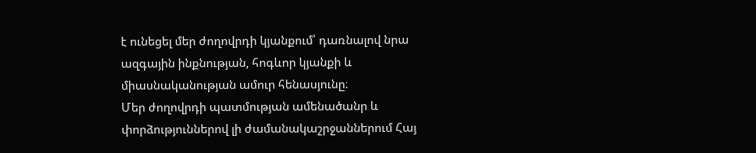է ունեցել մեր ժողովրդի կյանքում՝ դառնալով նրա ազգային ինքնության, հոգևոր կյանքի և միասնականության ամուր հենասյունը։
Մեր ժողովրդի պատմության ամենածանր և փորձություններով լի ժամանակաշրջաններում Հայ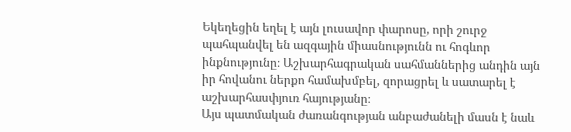Եկեղեցին եղել է այն լուսավոր փարոսը, որի շուրջ պահպանվել են ազգային միասնությունն ու հոգևոր ինքնությունը։ Աշխարհագրական սահմաններից անդին այն իր հովանու ներքո համախմբել, զորացրել և սատարել է աշխարհասփյուռ հայությանը։
Այս պատմական ժառանգության անբաժանելի մասն է նաև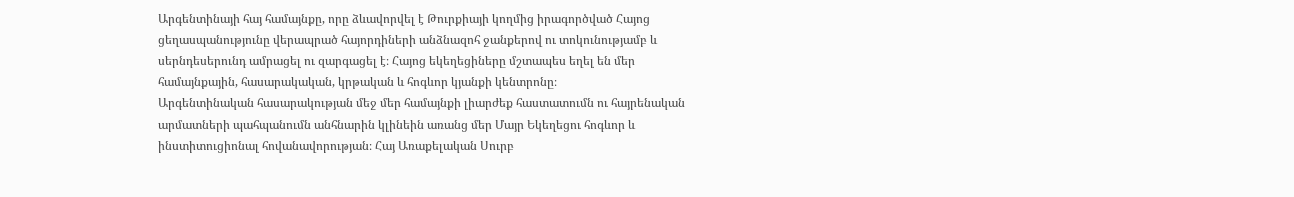Արգենտինայի հայ համայնքը, որը ձևավորվել է Թուրքիայի կողմից իրագործված Հայոց ցեղասպանությունը վերապրած հայորդիների անձնազոհ ջանքերով ու տոկունությամբ և սերնդեսերունդ ամրացել ու զարգացել է։ Հայոց եկեղեցիները մշտապես եղել են մեր համայնքային, հասարակական, կրթական և հոգևոր կյանքի կենտրոնը։
Արգենտինական հասարակության մեջ մեր համայնքի լիարժեք հաստատումն ու հայրենական արմատների պահպանումն անհնարին կլինեին առանց մեր Մայր Եկեղեցու հոգևոր և ինստիտուցիոնալ հովանավորության։ Հայ Առաքելական Սուրբ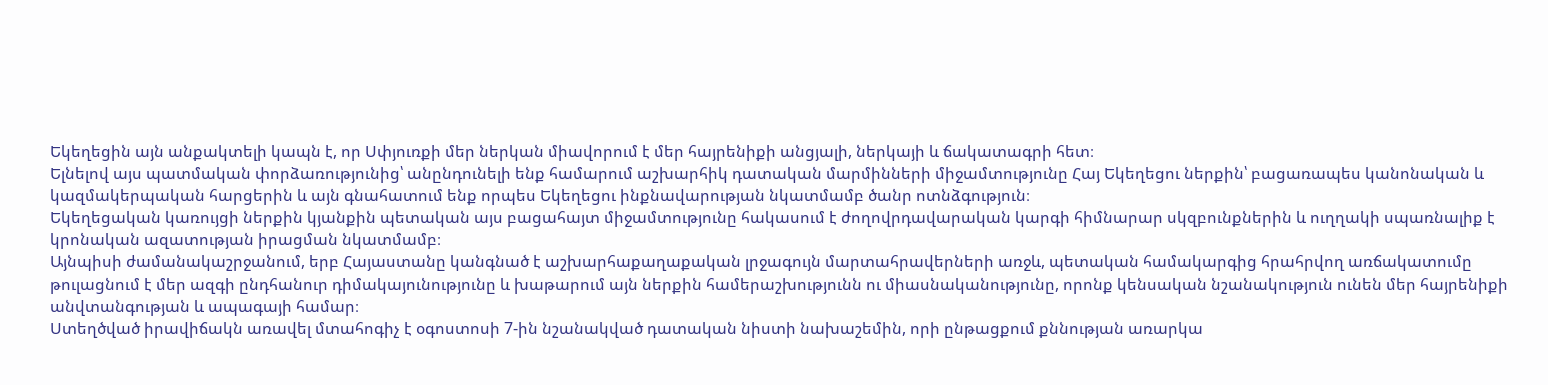Եկեղեցին այն անքակտելի կապն է, որ Սփյուռքի մեր ներկան միավորում է մեր հայրենիքի անցյալի, ներկայի և ճակատագրի հետ։
Ելնելով այս պատմական փորձառությունից՝ անընդունելի ենք համարում աշխարհիկ դատական մարմինների միջամտությունը Հայ Եկեղեցու ներքին՝ բացառապես կանոնական և կազմակերպական հարցերին և այն գնահատում ենք որպես Եկեղեցու ինքնավարության նկատմամբ ծանր ոտնձգություն։
Եկեղեցական կառույցի ներքին կյանքին պետական այս բացահայտ միջամտությունը հակասում է ժողովրդավարական կարգի հիմնարար սկզբունքներին և ուղղակի սպառնալիք է կրոնական ազատության իրացման նկատմամբ։
Այնպիսի ժամանակաշրջանում, երբ Հայաստանը կանգնած է աշխարհաքաղաքական լրջագույն մարտահրավերների առջև, պետական համակարգից հրահրվող առճակատումը թուլացնում է մեր ազգի ընդհանուր դիմակայունությունը և խաթարում այն ներքին համերաշխությունն ու միասնականությունը, որոնք կենսական նշանակություն ունեն մեր հայրենիքի անվտանգության և ապագայի համար։
Ստեղծված իրավիճակն առավել մտահոգիչ է օգոստոսի 7-ին նշանակված դատական նիստի նախաշեմին, որի ընթացքում քննության առարկա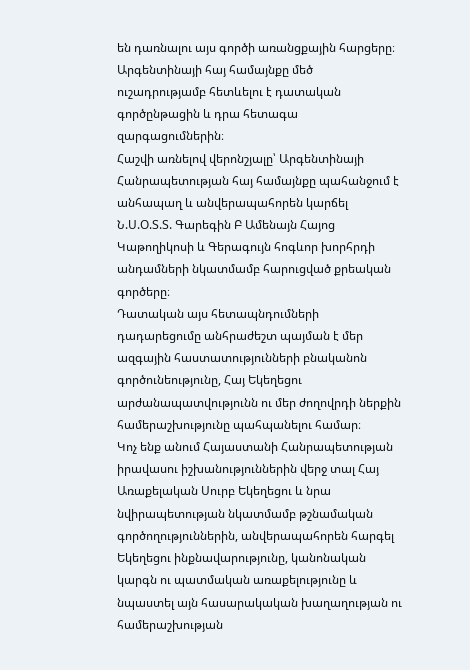են դառնալու այս գործի առանցքային հարցերը։ Արգենտինայի հայ համայնքը մեծ ուշադրությամբ հետևելու է դատական գործընթացին և դրա հետագա զարգացումներին։
Հաշվի առնելով վերոնշյալը՝ Արգենտինայի Հանրապետության հայ համայնքը պահանջում է անհապաղ և անվերապահորեն կարճել Ն.Ս.Օ.Տ.Տ. Գարեգին Բ Ամենայն Հայոց Կաթողիկոսի և Գերագույն հոգևոր խորհրդի անդամների նկատմամբ հարուցված քրեական գործերը։
Դատական այս հետապնդումների դադարեցումը անհրաժեշտ պայման է մեր ազգային հաստատությունների բնականոն գործունեությունը, Հայ Եկեղեցու արժանապատվությունն ու մեր ժողովրդի ներքին համերաշխությունը պահպանելու համար։
Կոչ ենք անում Հայաստանի Հանրապետության իրավասու իշխանություններին վերջ տալ Հայ Առաքելական Սուրբ Եկեղեցու և նրա նվիրապետության նկատմամբ թշնամական գործողություններին, անվերապահորեն հարգել Եկեղեցու ինքնավարությունը, կանոնական կարգն ու պատմական առաքելությունը և նպաստել այն հասարակական խաղաղության ու համերաշխության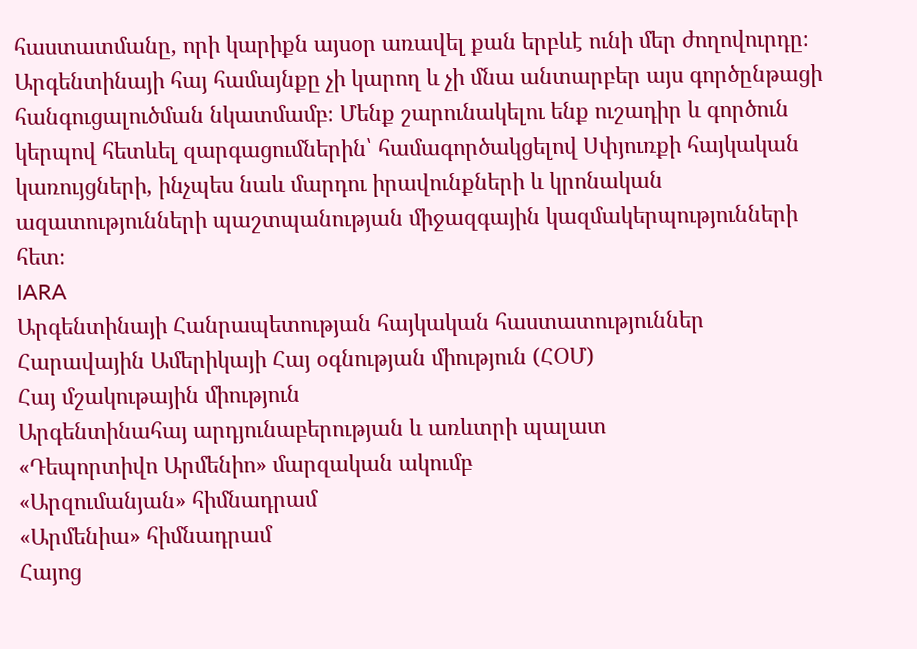հաստատմանը, որի կարիքն այսօր առավել քան երբևէ ունի մեր ժողովուրդը։
Արգենտինայի հայ համայնքը չի կարող և չի մնա անտարբեր այս գործընթացի հանգուցալուծման նկատմամբ։ Մենք շարունակելու ենք ուշադիր և գործուն կերպով հետևել զարգացումներին՝ համագործակցելով Սփյուռքի հայկական կառույցների, ինչպես նաև մարդու իրավունքների և կրոնական ազատությունների պաշտպանության միջազգային կազմակերպությունների հետ։
IARA
Արգենտինայի Հանրապետության հայկական հաստատություններ
Հարավային Ամերիկայի Հայ օգնության միություն (ՀՕՄ)
Հայ մշակութային միություն
Արգենտինահայ արդյունաբերության և առևտրի պալատ
«Դեպորտիվո Արմենիո» մարզական ակումբ
«Արզումանյան» հիմնադրամ
«Արմենիա» հիմնադրամ
Հայոց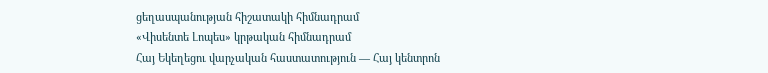ցեղասպանության հիշատակի հիմնադրամ
«Վիսենտե Լոպես» կրթական հիմնադրամ
Հայ Եկեղեցու վարչական հաստատություն — Հայ կենտրոն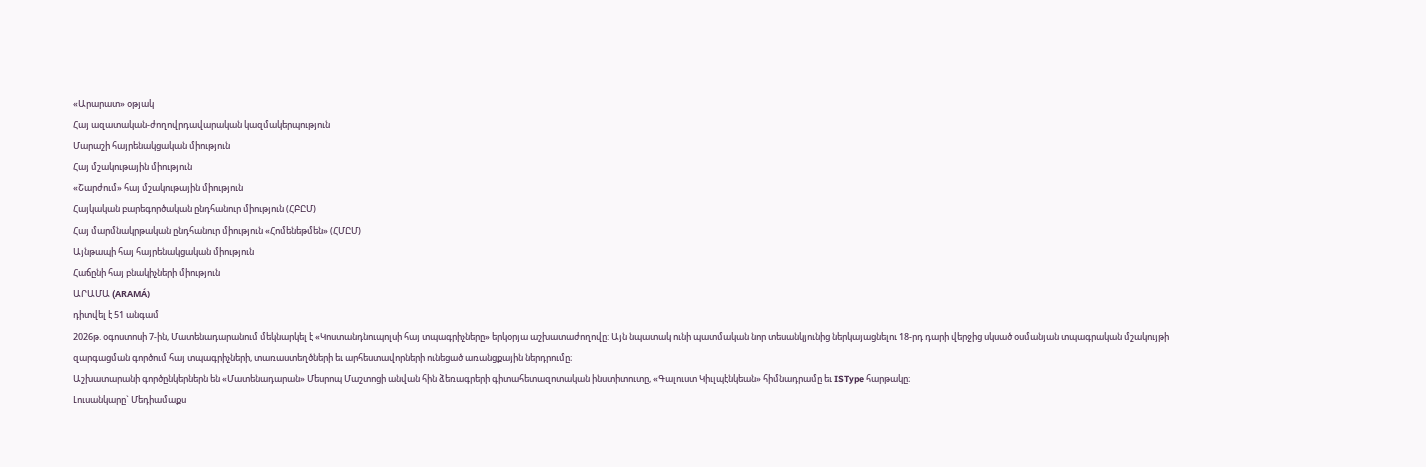«Արարատ» օթյակ
Հայ ազատական-ժողովրդավարական կազմակերպություն
Մարաշի հայրենակցական միություն
Հայ մշակութային միություն
«Շարժում» հայ մշակութային միություն
Հայկական բարեգործական ընդհանուր միություն (ՀԲԸՄ)
Հայ մարմնակրթական ընդհանուր միություն «Հոմենեթմեն» (ՀՄԸՄ)
Այնթապի հայ հայրենակցական միություն
Հաճընի հայ բնակիչների միություն
ԱՐԱՄԱ (ARAMÁ)
դիտվել է 51 անգամ
2026թ. օգոստոսի 7-ին, Մատենադարանում մեկնարկել է «Կոստանդնուպոլսի հայ տպագրիչները» երկօրյա աշխատաժողովը: Այն նպատակ ունի պատմական նոր տեսանկյունից ներկայացնելու 18-րդ դարի վերջից սկսած օսմանյան տպագրական մշակույթի զարգացման գործում հայ տպագրիչների, տառաստեղծների եւ արհեստավորների ունեցած առանցքային ներդրումը։
Աշխատարանի գործընկերներն են «Մատենադարան» Մեսրոպ Մաշտոցի անվան հին ձեռագրերի գիտահետազոտական ինստիտուտը, «Գալուստ Կիւլպէնկեան» հիմնադրամը եւ ISType հարթակը։
Լուսանկարը` Մեդիամաքս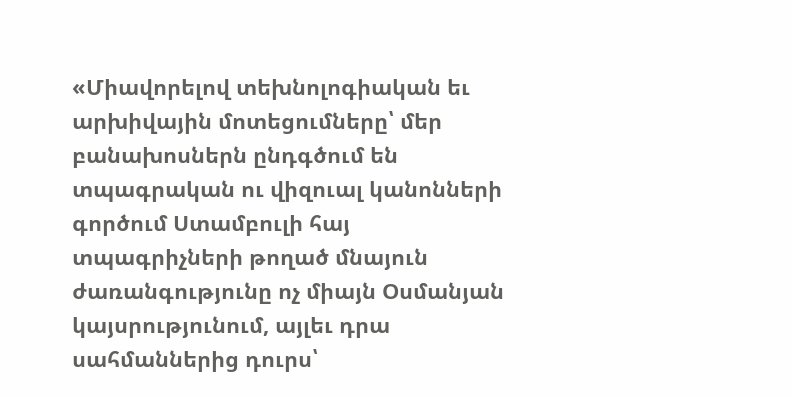«Միավորելով տեխնոլոգիական եւ արխիվային մոտեցումները՝ մեր բանախոսներն ընդգծում են տպագրական ու վիզուալ կանոնների գործում Ստամբուլի հայ տպագրիչների թողած մնայուն ժառանգությունը ոչ միայն Օսմանյան կայսրությունում, այլեւ դրա սահմաններից դուրս՝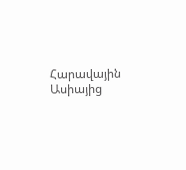Հարավային Ասիայից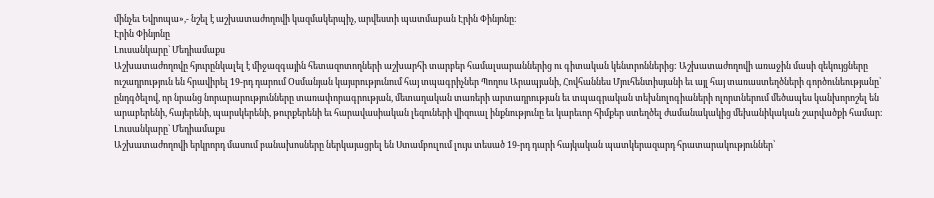մինչեւ Եվրոպա»,- նշել է աշխատաժողովի կազմակերպիչ, արվեստի պատմաբան Էրին Փինյոնը։
Էրին Փինյոնը
Լուսանկարը` Մեդիամաքս
Աշխատաժողովը հյուրընկալել է միջազգային հետազոտողների աշխարհի տարբեր համալսարաններից ու գիտական կենտրոններից: Աշխատաժողովի առաջին մասի զեկույցները ուշադրություն են հրավիրել 19-րդ դարում Օսմանյան կայսրությունում հայ տպագրիչներ Պողոս Արապյանի, Հովհաննես Մյուհենտիսյանի եւ այլ հայ տառաստեղծների գործունեությանը՝ ընդգծելով, որ նրանց նորարարությունները տառափորագրության, մետաղական տառերի արտադրության եւ տպագրական տեխնոլոգիաների ոլորտներում մեծապես կանխորոշել են արաբերենի, հայերենի, պարսկերենի, թուրքերենի եւ հարավասիական լեզուների վիզուալ ինքնությունը եւ կարեւոր հիմքեր ստեղծել ժամանակակից մեխանիկական շարվածքի համար։
Լուսանկարը` Մեդիամաքս
Աշխատաժողովի երկրորդ մասում բանախոսները ներկայացրել են Ստամբուլում լույս տեսած 19-րդ դարի հայկական պատկերազարդ հրատարակություններ՝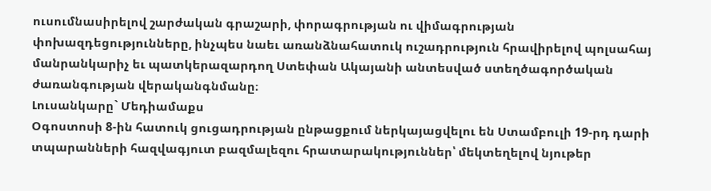ուսումնասիրելով շարժական գրաշարի, փորագրության ու վիմագրության փոխազդեցությունները, ինչպես նաեւ առանձնահատուկ ուշադրություն հրավիրելով պոլսահայ մանրանկարիչ եւ պատկերազարդող Ստեփան Ակայանի անտեսված ստեղծագործական ժառանգության վերականգնմանը։
Լուսանկարը` Մեդիամաքս
Օգոստոսի 8-ին հատուկ ցուցադրության ընթացքում ներկայացվելու են Ստամբուլի 19-րդ դարի տպարանների հազվագյուտ բազմալեզու հրատարակություններ՝ մեկտեղելով նյութեր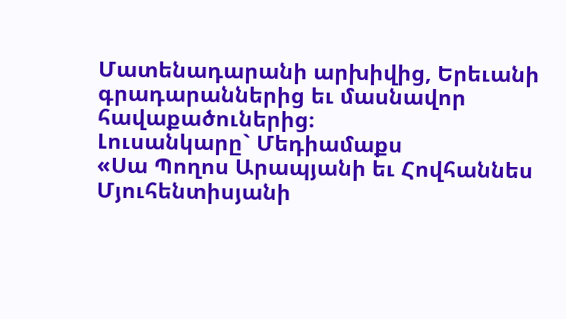Մատենադարանի արխիվից, Երեւանի գրադարաններից եւ մասնավոր հավաքածուներից։
Լուսանկարը` Մեդիամաքս
«Սա Պողոս Արապյանի եւ Հովհաննես Մյուհենտիսյանի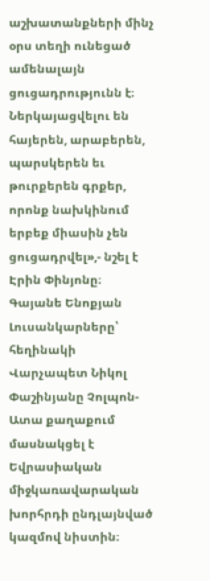աշխատանքների մինչ օրս տեղի ունեցած ամենալայն ցուցադրությունն է։ Ներկայացվելու են հայերեն, արաբերեն, պարսկերեն եւ թուրքերեն գրքեր, որոնք նախկինում երբեք միասին չեն ցուցադրվել»,- նշել է Էրին Փինյոնը։
Գայանե Ենոքյան
Լուսանկարները՝ հեղինակի
Վարչապետ Նիկոլ Փաշինյանը Չոլպոն-Ատա քաղաքում մասնակցել է Եվրասիական միջկառավարական խորհրդի ընդլայնված կազմով նիստին։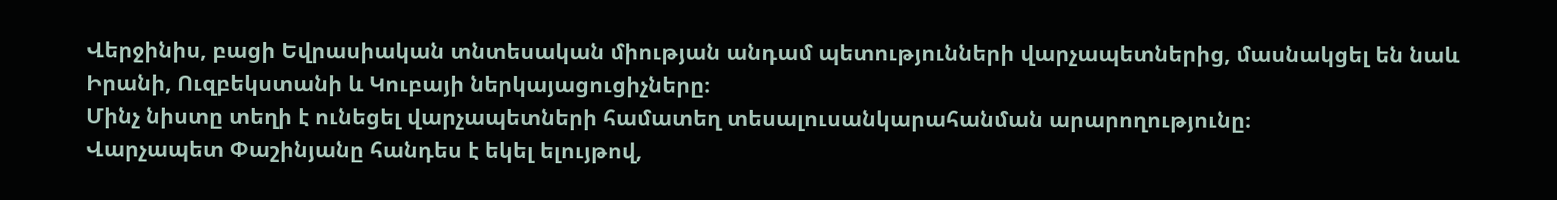Վերջինիս, բացի Եվրասիական տնտեսական միության անդամ պետությունների վարչապետներից, մասնակցել են նաև Իրանի, Ուզբեկստանի և Կուբայի ներկայացուցիչները։
Մինչ նիստը տեղի է ունեցել վարչապետների համատեղ տեսալուսանկարահանման արարողությունը։
Վարչապետ Փաշինյանը հանդես է եկել ելույթով,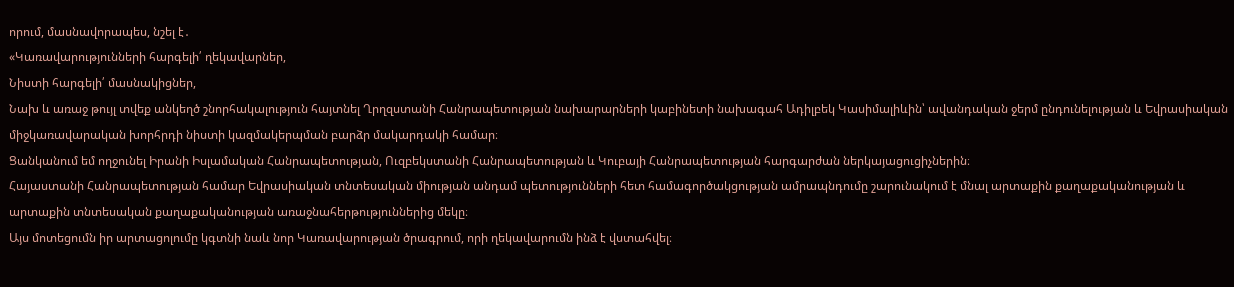որում, մասնավորապես, նշել է․
«Կառավարությունների հարգելի՛ ղեկավարներ,
Նիստի հարգելի՛ մասնակիցներ,
Նախ և առաջ թույլ տվեք անկեղծ շնորհակալություն հայտնել Ղրղզստանի Հանրապետության նախարարների կաբինետի նախագահ Ադիլբեկ Կասիմալիևին՝ ավանդական ջերմ ընդունելության և Եվրասիական միջկառավարական խորհրդի նիստի կազմակերպման բարձր մակարդակի համար։
Ցանկանում եմ ողջունել Իրանի Իսլամական Հանրապետության, Ուզբեկստանի Հանրապետության և Կուբայի Հանրապետության հարգարժան ներկայացուցիչներին։
Հայաստանի Հանրապետության համար Եվրասիական տնտեսական միության անդամ պետությունների հետ համագործակցության ամրապնդումը շարունակում է մնալ արտաքին քաղաքականության և արտաքին տնտեսական քաղաքականության առաջնահերթություններից մեկը։
Այս մոտեցումն իր արտացոլումը կգտնի նաև նոր Կառավարության ծրագրում, որի ղեկավարումն ինձ է վստահվել։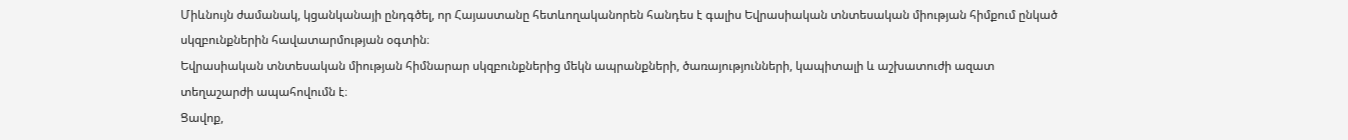Միևնույն ժամանակ, կցանկանայի ընդգծել, որ Հայաստանը հետևողականորեն հանդես է գալիս Եվրասիական տնտեսական միության հիմքում ընկած սկզբունքներին հավատարմության օգտին։
Եվրասիական տնտեսական միության հիմնարար սկզբունքներից մեկն ապրանքների, ծառայությունների, կապիտալի և աշխատուժի ազատ տեղաշարժի ապահովումն է։
Ցավոք,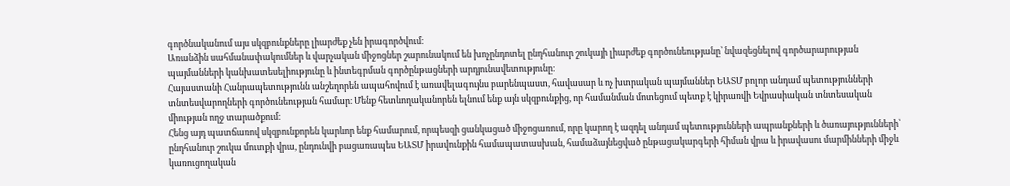գործնականում այս սկզբունքները լիարժեք չեն իրագործվում։
Առանձին սահմանափակումներ և վարչական միջոցներ շարունակում են խոչընդոտել ընդհանուր շուկայի լիարժեք գործունեությանը՝ նվազեցնելով գործարարության պայմանների կանխատեսելիությունը և ինտեգրման գործընթացների արդյունավետությունը։
Հայաստանի Հանրապետությունն անշեղորեն ապահովում է առավելագույնս բարենպաստ, հավասար և ոչ խտրական պայմաններ ԵԱՏՄ բոլոր անդամ պետությունների տնտեսվարողների գործունեության համար։ Մենք հետևողականորեն ելնում ենք այն սկզբունքից, որ համանման մոտեցում պետք է կիրառվի Եվրասիական տնտեսական միության ողջ տարածքում։
Հենց այդ պատճառով սկզբունքորեն կարևոր ենք համարում, որպեսզի ցանկացած միջոցառում, որը կարող է ազդել անդամ պետությունների ապրանքների և ծառայությունների՝ ընդհանուր շուկա մուտքի վրա, ընդունվի բացառապես ԵԱՏՄ իրավունքին համապատասխան, համաձայնեցված ընթացակարգերի հիման վրա և իրավասու մարմինների միջև կառուցողական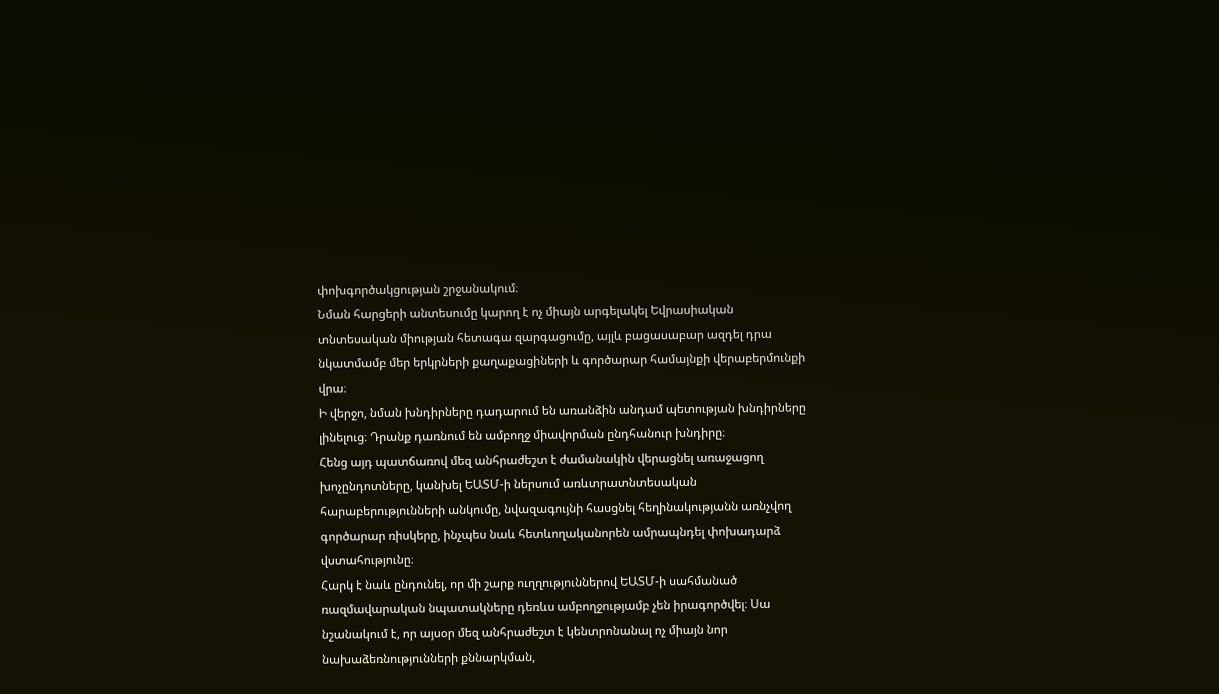փոխգործակցության շրջանակում։
Նման հարցերի անտեսումը կարող է ոչ միայն արգելակել Եվրասիական տնտեսական միության հետագա զարգացումը, այլև բացասաբար ազդել դրա նկատմամբ մեր երկրների քաղաքացիների և գործարար համայնքի վերաբերմունքի վրա։
Ի վերջո, նման խնդիրները դադարում են առանձին անդամ պետության խնդիրները լինելուց։ Դրանք դառնում են ամբողջ միավորման ընդհանուր խնդիրը։
Հենց այդ պատճառով մեզ անհրաժեշտ է ժամանակին վերացնել առաջացող խոչընդոտները, կանխել ԵԱՏՄ-ի ներսում առևտրատնտեսական հարաբերությունների անկումը, նվազագույնի հասցնել հեղինակությանն առնչվող գործարար ռիսկերը, ինչպես նաև հետևողականորեն ամրապնդել փոխադարձ վստահությունը։
Հարկ է նաև ընդունել, որ մի շարք ուղղություններով ԵԱՏՄ-ի սահմանած ռազմավարական նպատակները դեռևս ամբողջությամբ չեն իրագործվել։ Սա նշանակում է, որ այսօր մեզ անհրաժեշտ է կենտրոնանալ ոչ միայն նոր նախաձեռնությունների քննարկման,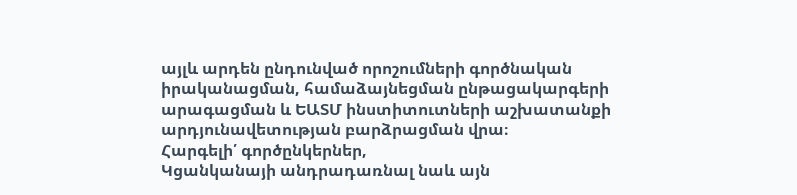այլև արդեն ընդունված որոշումների գործնական իրականացման, համաձայնեցման ընթացակարգերի արագացման և ԵԱՏՄ ինստիտուտների աշխատանքի արդյունավետության բարձրացման վրա։
Հարգելի՛ գործընկերներ,
Կցանկանայի անդրադառնալ նաև այն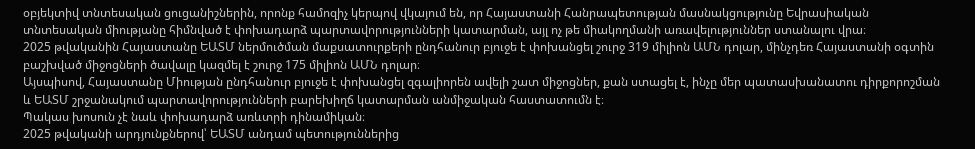օբյեկտիվ տնտեսական ցուցանիշներին, որոնք համոզիչ կերպով վկայում են, որ Հայաստանի Հանրապետության մասնակցությունը Եվրասիական տնտեսական միությանը հիմնված է փոխադարձ պարտավորությունների կատարման, այլ ոչ թե միակողմանի առավելություններ ստանալու վրա։
2025 թվականին Հայաստանը ԵԱՏՄ ներմուծման մաքսատուրքերի ընդհանուր բյուջե է փոխանցել շուրջ 319 միլիոն ԱՄՆ դոլար, մինչդեռ Հայաստանի օգտին բաշխված միջոցների ծավալը կազմել է շուրջ 175 միլիոն ԱՄՆ դոլար։
Այսպիսով, Հայաստանը Միության ընդհանուր բյուջե է փոխանցել զգալիորեն ավելի շատ միջոցներ, քան ստացել է, ինչը մեր պատասխանատու դիրքորոշման և ԵԱՏՄ շրջանակում պարտավորությունների բարեխիղճ կատարման անմիջական հաստատումն է։
Պակաս խոսուն չէ նաև փոխադարձ առևտրի դինամիկան։
2025 թվականի արդյունքներով՝ ԵԱՏՄ անդամ պետություններից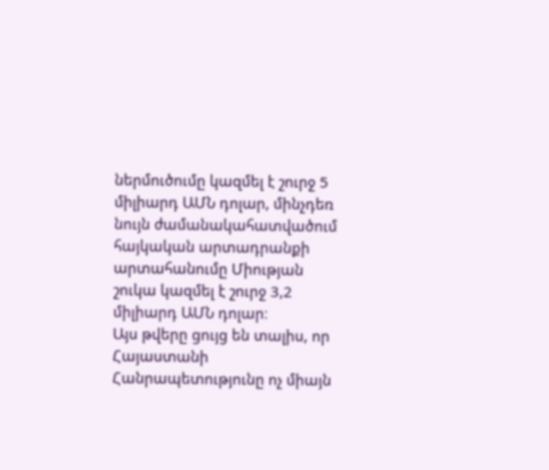ներմուծումը կազմել է շուրջ 5 միլիարդ ԱՄՆ դոլար, մինչդեռ նույն ժամանակահատվածում հայկական արտադրանքի արտահանումը Միության շուկա կազմել է շուրջ 3,2 միլիարդ ԱՄՆ դոլար։
Այս թվերը ցույց են տալիս, որ Հայաստանի Հանրապետությունը ոչ միայն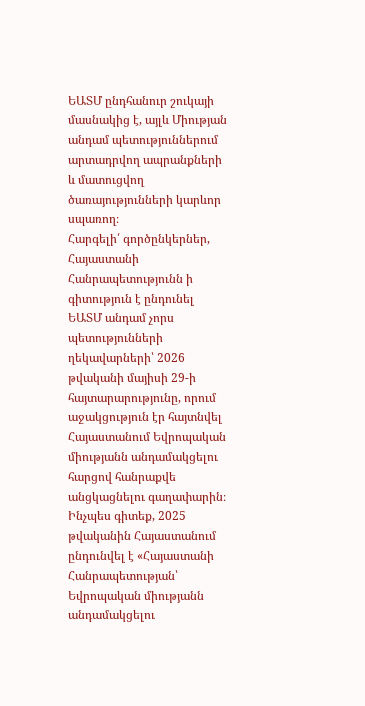ԵԱՏՄ ընդհանուր շուկայի մասնակից է, այլև Միության անդամ պետություններում արտադրվող ապրանքների և մատուցվող ծառայությունների կարևոր սպառող։
Հարգելի՛ գործընկերներ,
Հայաստանի Հանրապետությունն ի գիտություն է ընդունել ԵԱՏՄ անդամ չորս պետությունների ղեկավարների՝ 2026 թվականի մայիսի 29-ի հայտարարությունը, որում աջակցություն էր հայտնվել Հայաստանում Եվրոպական միությանն անդամակցելու հարցով հանրաքվե անցկացնելու գաղափարին։
Ինչպես գիտեք, 2025 թվականին Հայաստանում ընդունվել է «Հայաստանի Հանրապետության՝ Եվրոպական միությանն անդամակցելու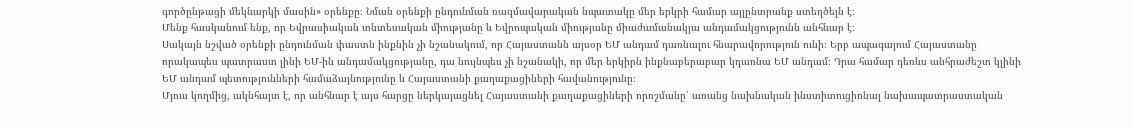գործընթացի մեկնարկի մասին» օրենքը։ Նման օրենքի ընդունման ռազմավարական նպատակը մեր երկրի համար այլընտրանք ստեղծելն է։
Մենք հասկանում ենք, որ Եվրասիական տնտեսական միությանը և Եվրոպական միությանը միաժամանակյա անդամակցությունն անհնար է։
Սակայն նշված օրենքի ընդունման փաստն ինքնին չի նշանակում, որ Հայաստանն այսօր ԵՄ անդամ դառնալու հնարավորություն ունի։ Երբ ապագայում Հայաստանը որակապես պատրաստ լինի ԵՄ-ին անդամակցությանը, դա նույնպես չի նշանակի, որ մեր երկիրն ինքնաբերաբար կդառնա ԵՄ անդամ։ Դրա համար դեռևս անհրաժեշտ կլինի ԵՄ անդամ պետությունների համաձայնությունը և Հայաստանի քաղաքացիների հավանությունը։
Մյուս կողմից, ակնհայտ է, որ անհնար է այս հարցը ներկայացնել Հայաստանի քաղաքացիների որոշմանը՝ առանց նախնական ինստիտուցիոնալ նախապատրաստական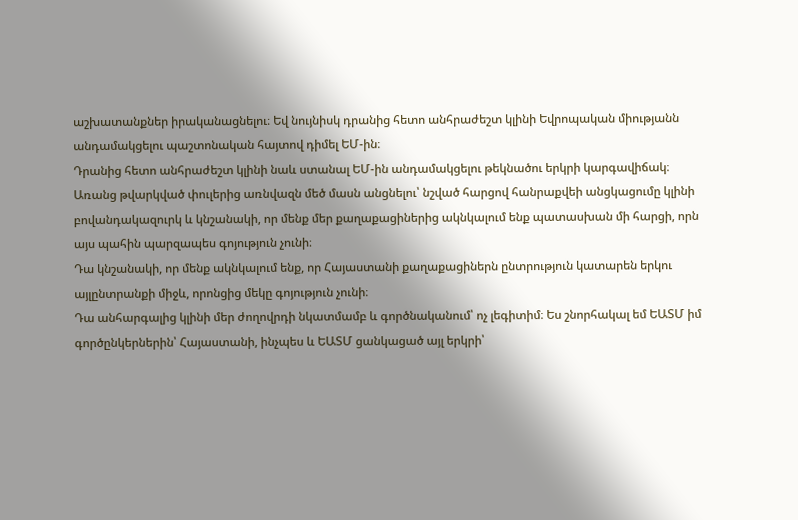աշխատանքներ իրականացնելու։ Եվ նույնիսկ դրանից հետո անհրաժեշտ կլինի Եվրոպական միությանն անդամակցելու պաշտոնական հայտով դիմել ԵՄ-ին։
Դրանից հետո անհրաժեշտ կլինի նաև ստանալ ԵՄ-ին անդամակցելու թեկնածու երկրի կարգավիճակ։
Առանց թվարկված փուլերից առնվազն մեծ մասն անցնելու՝ նշված հարցով հանրաքվեի անցկացումը կլինի բովանդակազուրկ և կնշանակի, որ մենք մեր քաղաքացիներից ակնկալում ենք պատասխան մի հարցի, որն այս պահին պարզապես գոյություն չունի։
Դա կնշանակի, որ մենք ակնկալում ենք, որ Հայաստանի քաղաքացիներն ընտրություն կատարեն երկու այլընտրանքի միջև, որոնցից մեկը գոյություն չունի։
Դա անհարգալից կլինի մեր ժողովրդի նկատմամբ և գործնականում՝ ոչ լեգիտիմ։ Ես շնորհակալ եմ ԵԱՏՄ իմ գործընկերներին՝ Հայաստանի, ինչպես և ԵԱՏՄ ցանկացած այլ երկրի՝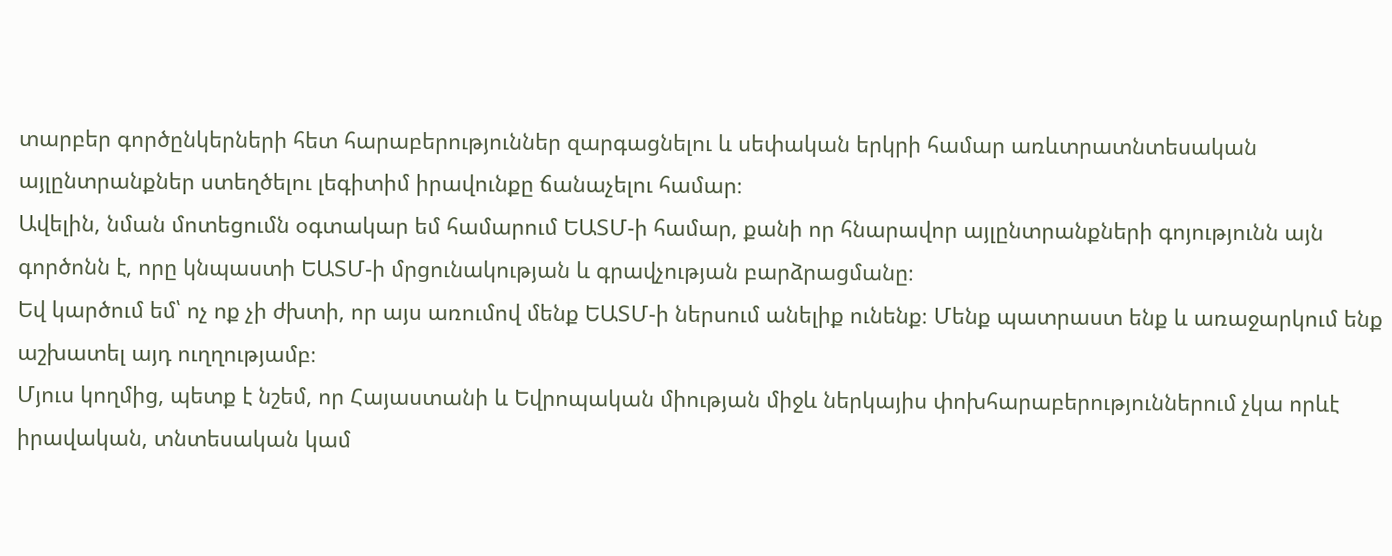տարբեր գործընկերների հետ հարաբերություններ զարգացնելու և սեփական երկրի համար առևտրատնտեսական այլընտրանքներ ստեղծելու լեգիտիմ իրավունքը ճանաչելու համար։
Ավելին, նման մոտեցումն օգտակար եմ համարում ԵԱՏՄ-ի համար, քանի որ հնարավոր այլընտրանքների գոյությունն այն գործոնն է, որը կնպաստի ԵԱՏՄ-ի մրցունակության և գրավչության բարձրացմանը։
Եվ կարծում եմ՝ ոչ ոք չի ժխտի, որ այս առումով մենք ԵԱՏՄ-ի ներսում անելիք ունենք։ Մենք պատրաստ ենք և առաջարկում ենք աշխատել այդ ուղղությամբ։
Մյուս կողմից, պետք է նշեմ, որ Հայաստանի և Եվրոպական միության միջև ներկայիս փոխհարաբերություններում չկա որևէ իրավական, տնտեսական կամ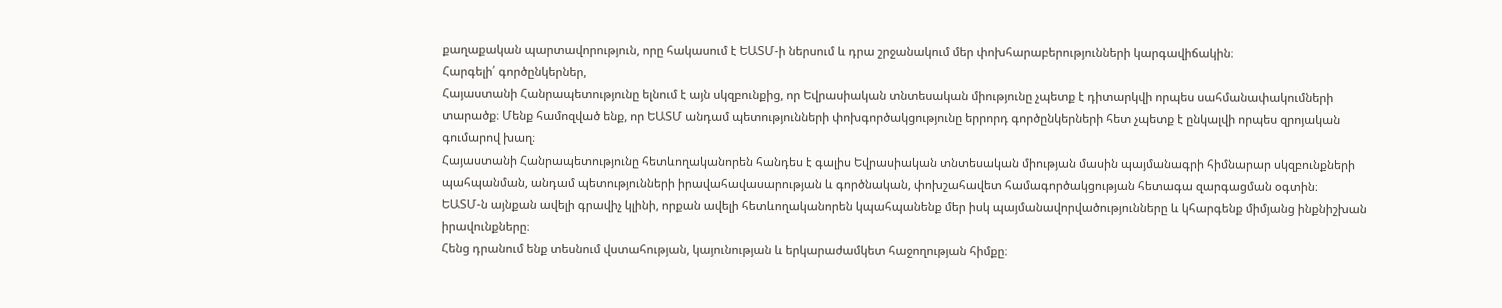քաղաքական պարտավորություն, որը հակասում է ԵԱՏՄ-ի ներսում և դրա շրջանակում մեր փոխհարաբերությունների կարգավիճակին։
Հարգելի՛ գործընկերներ,
Հայաստանի Հանրապետությունը ելնում է այն սկզբունքից, որ Եվրասիական տնտեսական միությունը չպետք է դիտարկվի որպես սահմանափակումների տարածք։ Մենք համոզված ենք, որ ԵԱՏՄ անդամ պետությունների փոխգործակցությունը երրորդ գործընկերների հետ չպետք է ընկալվի որպես զրոյական գումարով խաղ։
Հայաստանի Հանրապետությունը հետևողականորեն հանդես է գալիս Եվրասիական տնտեսական միության մասին պայմանագրի հիմնարար սկզբունքների պահպանման, անդամ պետությունների իրավահավասարության և գործնական, փոխշահավետ համագործակցության հետագա զարգացման օգտին։
ԵԱՏՄ-ն այնքան ավելի գրավիչ կլինի, որքան ավելի հետևողականորեն կպահպանենք մեր իսկ պայմանավորվածությունները և կհարգենք միմյանց ինքնիշխան իրավունքները։
Հենց դրանում ենք տեսնում վստահության, կայունության և երկարաժամկետ հաջողության հիմքը։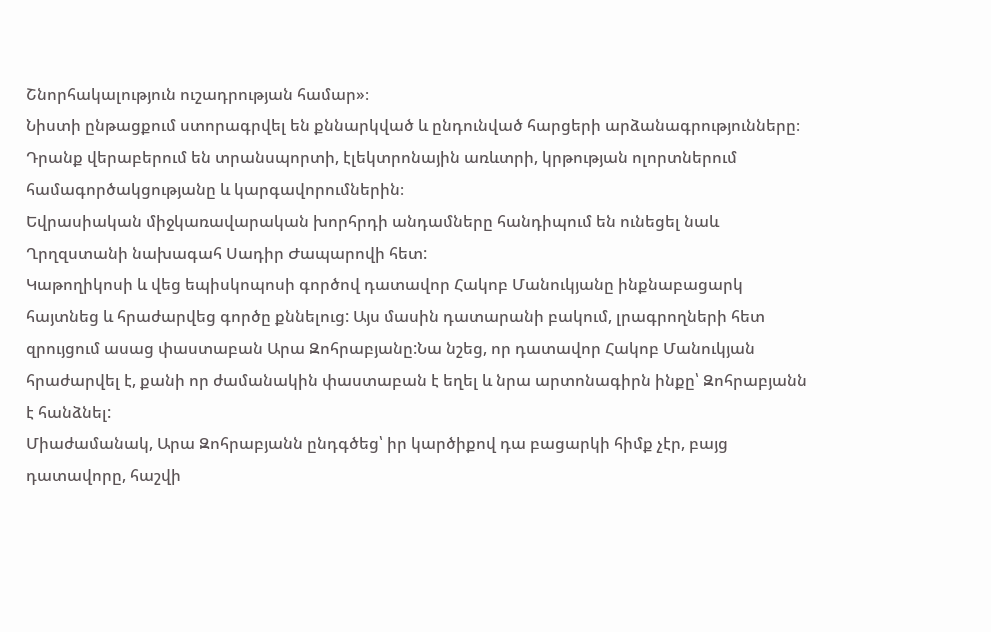Շնորհակալություն ուշադրության համար»։
Նիստի ընթացքում ստորագրվել են քննարկված և ընդունված հարցերի արձանագրությունները։ Դրանք վերաբերում են տրանսպորտի, էլեկտրոնային առևտրի, կրթության ոլորտներում համագործակցությանը և կարգավորումներին։
Եվրասիական միջկառավարական խորհրդի անդամները հանդիպում են ունեցել նաև Ղրղզստանի նախագահ Սադիր Ժապարովի հետ:
Կաթողիկոսի և վեց եպիսկոպոսի գործով դատավոր Հակոբ Մանուկյանը ինքնաբացարկ հայտնեց և հրաժարվեց գործը քննելուց: Այս մասին դատարանի բակում, լրագրողների հետ զրույցում ասաց փաստաբան Արա Զոհրաբյանը:Նա նշեց, որ դատավոր Հակոբ Մանուկյան հրաժարվել է, քանի որ ժամանակին փաստաբան է եղել և նրա արտոնագիրն ինքը՝ Զոհրաբյանն է հանձնել:
Միաժամանակ, Արա Զոհրաբյանն ընդգծեց՝ իր կարծիքով դա բացարկի հիմք չէր, բայց դատավորը, հաշվի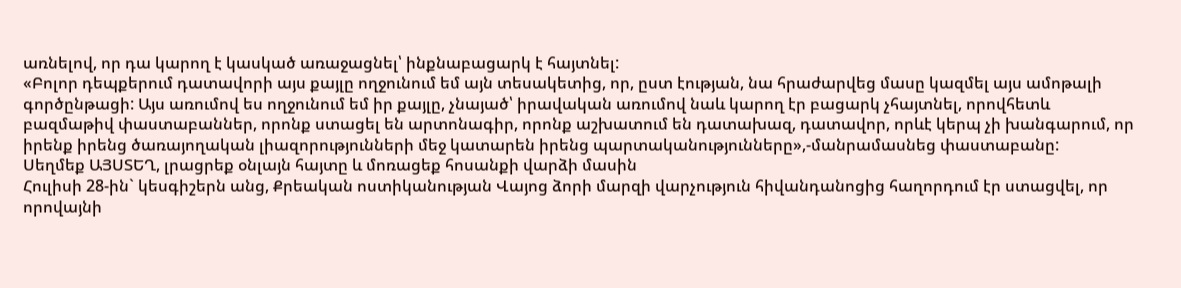առնելով, որ դա կարող է կասկած առաջացնել՝ ինքնաբացարկ է հայտնել:
«Բոլոր դեպքերում դատավորի այս քայլը ողջունում եմ այն տեսակետից, որ, ըստ էության, նա հրաժարվեց մասը կազմել այս ամոթալի գործընթացի: Այս առումով ես ողջունում եմ իր քայլը, չնայած՝ իրավական առումով նաև կարող էր բացարկ չհայտնել, որովհետև բազմաթիվ փաստաբաններ, որոնք ստացել են արտոնագիր, որոնք աշխատում են դատախազ, դատավոր, որևէ կերպ չի խանգարում, որ իրենք իրենց ծառայողական լիազորությունների մեջ կատարեն իրենց պարտականությունները»,-մանրամասնեց փաստաբանը:
Սեղմեք ԱՅՍՏԵՂ, լրացրեք օնլայն հայտը և մոռացեք հոսանքի վարձի մասին
Հուլիսի 28-ին` կեսգիշերն անց, Քրեական ոստիկանության Վայոց ձորի մարզի վարչություն հիվանդանոցից հաղորդում էր ստացվել, որ որովայնի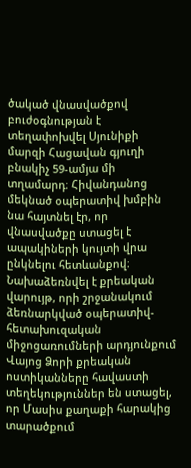ծակած վնասվածքով բուժօգնության է տեղափոխվել Սյունիքի մարզի Հացավան գյուղի բնակիչ 59-ամյա մի տղամարդ։ Հիվանդանոց մեկնած օպերատիվ խմբին նա հայտնել էր, որ վնասվածքը ստացել է ապակիների կույտի վրա ընկնելու հետևանքով։
Նախաձեռնվել է քրեական վարույթ, որի շրջանակում ձեռնարկված օպերատիվ-հետախուզական միջոցառումների արդյունքում Վայոց Ձորի քրեական ոստիկանները հավաստի տեղեկություններ են ստացել, որ Մասիս քաղաքի հարակից տարածքում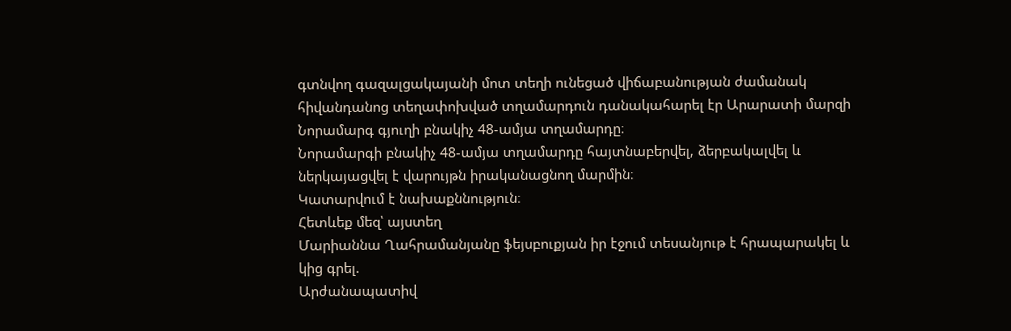գտնվող գազալցակայանի մոտ տեղի ունեցած վիճաբանության ժամանակ հիվանդանոց տեղափոխված տղամարդուն դանակահարել էր Արարատի մարզի Նորամարգ գյուղի բնակիչ 48-ամյա տղամարդը։
Նորամարգի բնակիչ 48-ամյա տղամարդը հայտնաբերվել, ձերբակալվել և ներկայացվել է վարույթն իրականացնող մարմին։
Կատարվում է նախաքննություն։
Հետևեք մեզ՝ այստեղ
Մարիաննա Ղահրամանյանը ֆեյսբուքյան իր էջում տեսանյութ է հրապարակել և կից գրել.
Արժանապատիվ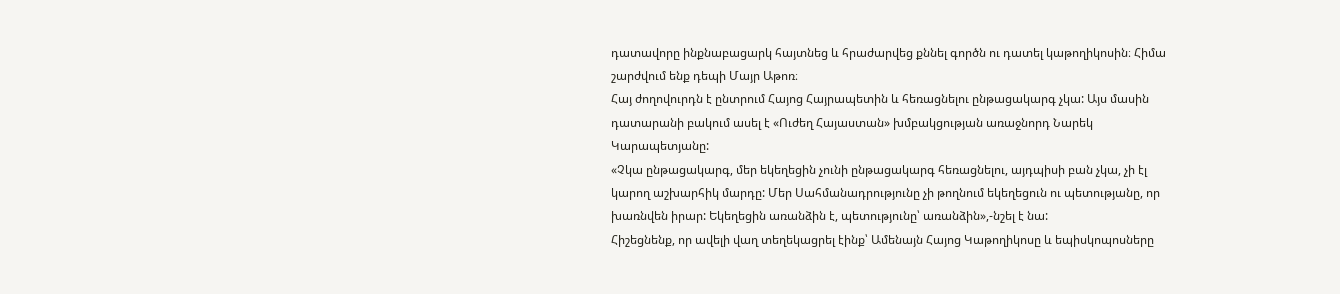դատավորը ինքնաբացարկ հայտնեց և հրաժարվեց քննել գործն ու դատել կաթողիկոսին։ Հիմա շարժվում ենք դեպի Մայր Աթոռ։
Հայ ժողովուրդն է ընտրում Հայոց Հայրապետին և հեռացնելու ընթացակարգ չկա: Այս մասին դատարանի բակում ասել է «Ուժեղ Հայաստան» խմբակցության առաջնորդ Նարեկ Կարապետյանը:
«Չկա ընթացակարգ, մեր եկեղեցին չունի ընթացակարգ հեռացնելու, այդպիսի բան չկա, չի էլ կարող աշխարհիկ մարդը: Մեր Սահմանադրությունը չի թողնում եկեղեցուն ու պետությանը, որ խառնվեն իրար: Եկեղեցին առանձին է, պետությունը՝ առանձին»,-նշել է նա:
Հիշեցնենք, որ ավելի վաղ տեղեկացրել էինք՝ Ամենայն Հայոց Կաթողիկոսը և եպիսկոպոսները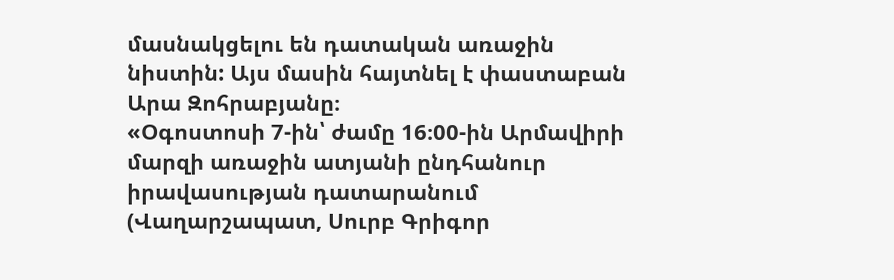մասնակցելու են դատական առաջին նիստին: Այս մասին հայտնել է փաստաբան Արա Զոհրաբյանը։
«Օգոստոսի 7-ին՝ ժամը 16։00-ին Արմավիրի մարզի առաջին ատյանի ընդհանուր իրավասության դատարանում (Վաղարշապատ, Սուրբ Գրիգոր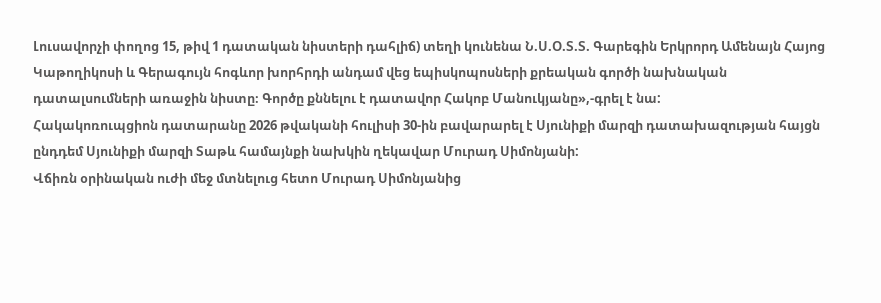Լուսավորչի փողոց 15, թիվ 1 դատական նիստերի դահլիճ) տեղի կունենա Ն.Ս.Օ.Տ.Տ. Գարեգին Երկրորդ Ամենայն Հայոց Կաթողիկոսի և Գերագույն հոգևոր խորհրդի անդամ վեց եպիսկոպոսների քրեական գործի նախնական դատալսումների առաջին նիստը։ Գործը քննելու է դատավոր Հակոբ Մանուկյանը»,-գրել է նա:
Հակակոռուպցիոն դատարանը 2026 թվականի հուլիսի 30-ին բավարարել է Սյունիքի մարզի դատախազության հայցն ընդդեմ Սյունիքի մարզի Տաթև համայնքի նախկին ղեկավար Մուրադ Սիմոնյանի:
Վճիռն օրինական ուժի մեջ մտնելուց հետո Մուրադ Սիմոնյանից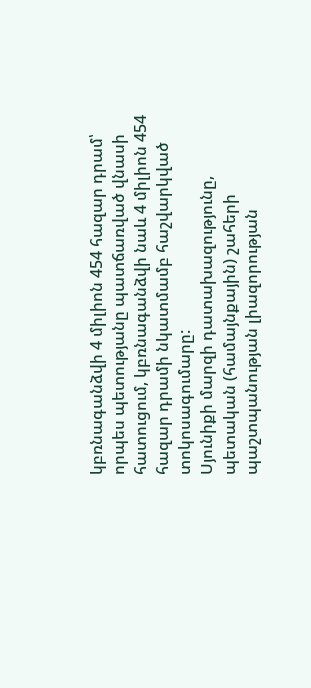կբռնագանձվի 4 միլիոն 454 հազար դրամ՝ որպես պետությանը պատճառված վնասի հատուցում, կբռնագանձվի նաև 4 միլիոն 454 հազար դրամի նկատմամբ հաշվարկված տոկոսագումարը:
Սյունիքի մարզի դատախազությունը, պետական (համայնքային) շահերի պաշտպանության լիազորության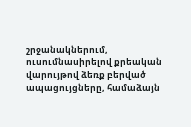շրջանակներում, ուսումնասիրելով քրեական վարույթով ձեռք բերված ապացույցները, համաձայն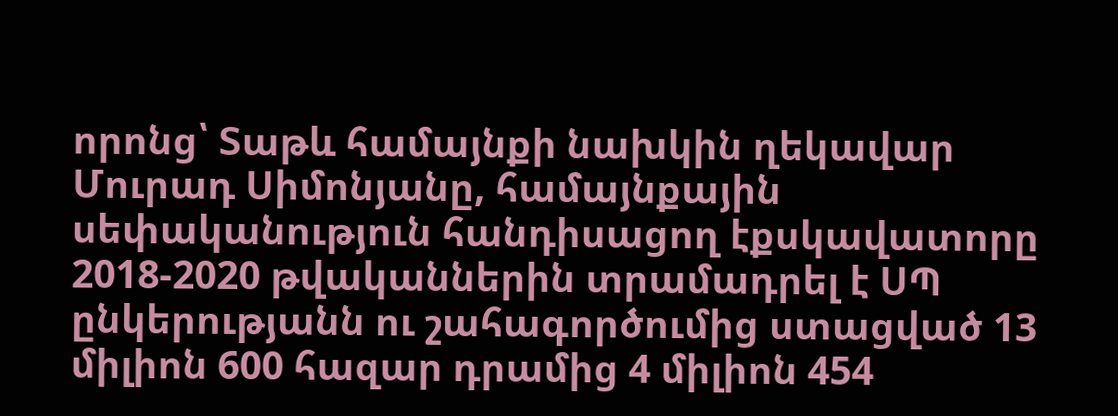որոնց՝ Տաթև համայնքի նախկին ղեկավար Մուրադ Սիմոնյանը, համայնքային սեփականություն հանդիսացող էքսկավատորը 2018-2020 թվականներին տրամադրել է ՍՊ ընկերությանն ու շահագործումից ստացված 13 միլիոն 600 հազար դրամից 4 միլիոն 454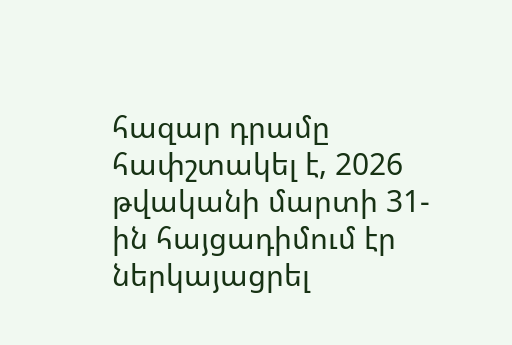հազար դրամը հափշտակել է, 2026 թվականի մարտի 31-ին հայցադիմում էր ներկայացրել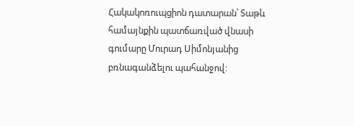Հակակոռուպցիոն դատարան՝ Տաթև համայնքին պատճառված վնասի գումարը Մուրադ Սիմոնյանից բռնագանձելու պահանջով: